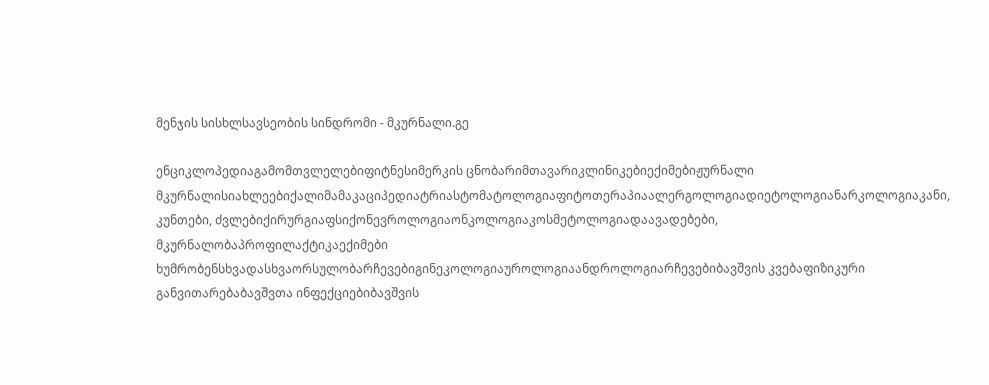მენჯის სისხლსავსეობის სინდრომი - მკურნალი.გე

ენციკლოპედიაგამომთვლელებიფიტნესიმერკის ცნობარიმთავარიკლინიკებიექიმებიჟურნალი მკურნალისიახლეებიქალიმამაკაციპედიატრიასტომატოლოგიაფიტოთერაპიაალერგოლოგიადიეტოლოგიანარკოლოგიაკანი, კუნთები, ძვლებიქირურგიაფსიქონევროლოგიაონკოლოგიაკოსმეტოლოგიადაავადებები, მკურნალობაპროფილაქტიკაექიმები ხუმრობენსხვადასხვაორსულობარჩევებიგინეკოლოგიაუროლოგიაანდროლოგიარჩევებიბავშვის კვებაფიზიკური განვითარებაბავშვთა ინფექციებიბავშვის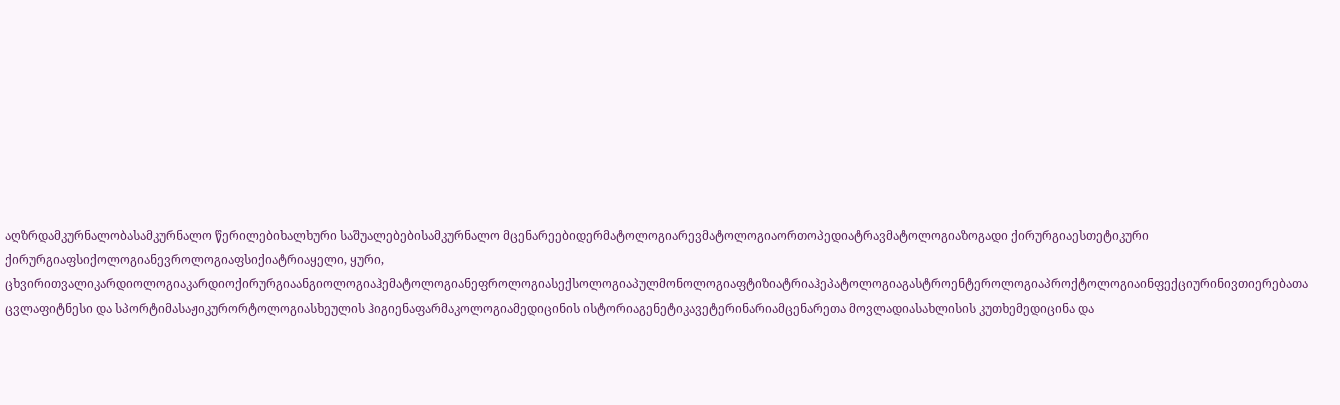აღზრდამკურნალობასამკურნალო წერილებიხალხური საშუალებებისამკურნალო მცენარეებიდერმატოლოგიარევმატოლოგიაორთოპედიატრავმატოლოგიაზოგადი ქირურგიაესთეტიკური ქირურგიაფსიქოლოგიანევროლოგიაფსიქიატრიაყელი, ყური, ცხვირითვალიკარდიოლოგიაკარდიოქირურგიაანგიოლოგიაჰემატოლოგიანეფროლოგიასექსოლოგიაპულმონოლოგიაფტიზიატრიაჰეპატოლოგიაგასტროენტეროლოგიაპროქტოლოგიაინფექციურინივთიერებათა ცვლაფიტნესი და სპორტიმასაჟიკურორტოლოგიასხეულის ჰიგიენაფარმაკოლოგიამედიცინის ისტორიაგენეტიკავეტერინარიამცენარეთა მოვლადიასახლისის კუთხემედიცინა და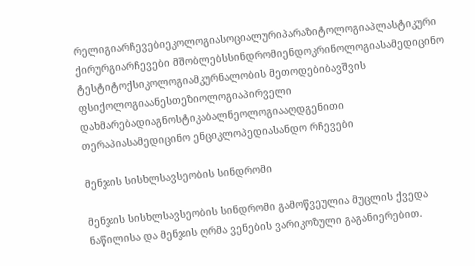რელიგიარჩევებიეკოლოგიასოციალურიპარაზიტოლოგიაპლასტიკური ქირურგიარჩევები მშობლებსსინდრომიენდოკრინოლოგიასამედიცინო ტესტიტოქსიკოლოგიამკურნალობის მეთოდებიბავშვის ფსიქოლოგიაანესთეზიოლოგიაპირველი დახმარებადიაგნოსტიკაბალნეოლოგიააღდგენითი თერაპიასამედიცინო ენციკლოპედიასანდო რჩევები

მენჯის სისხლსავსეობის სინდრომი

მენჯის სისხლსავსეობის სინდრომი გამოწვეულია მუცლის ქვედა ნაწილისა და მენჯის ღრმა ვენების ვარიკოზული გაგანიერებით.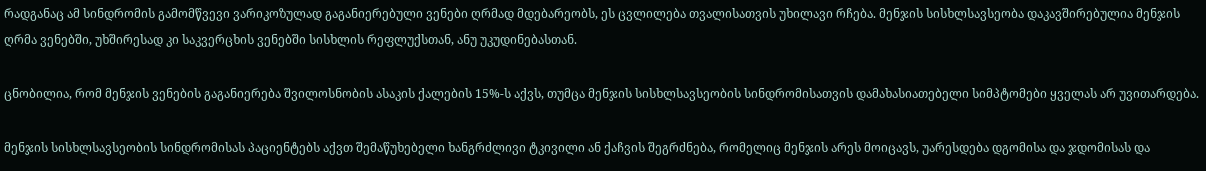რადგანაც ამ სინდრომის გამომწვევი ვარიკოზულად გაგანიერებული ვენები ღრმად მდებარეობს, ეს ცვლილება თვალისათვის უხილავი რჩება. მენჯის სისხლსავსეობა დაკავშირებულია მენჯის ღრმა ვენებში, უხშირესად კი საკვერცხის ვენებში სისხლის რეფლუქსთან, ანუ უკუდინებასთან.

ცნობილია, რომ მენჯის ვენების გაგანიერება შვილოსნობის ასაკის ქალების 15%-ს აქვს, თუმცა მენჯის სისხლსავსეობის სინდრომისათვის დამახასიათებელი სიმპტომები ყველას არ უვითარდება.

მენჯის სისხლსავსეობის სინდრომისას პაციენტებს აქვთ შემაწუხებელი ხანგრძლივი ტკივილი ან ქაჩვის შეგრძნება, რომელიც მენჯის არეს მოიცავს, უარესდება დგომისა და ჯდომისას და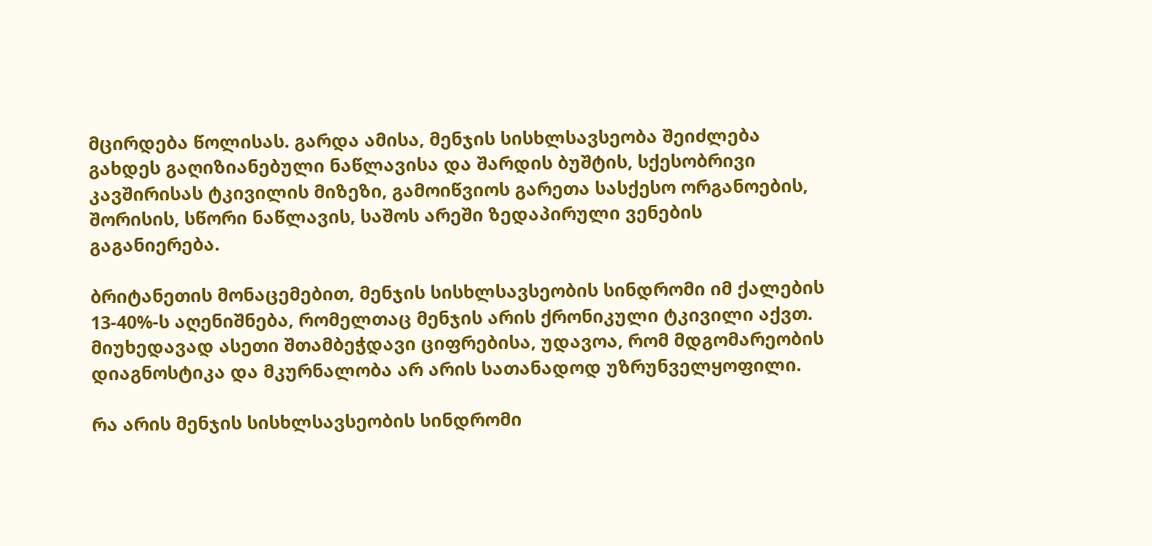მცირდება წოლისას. გარდა ამისა, მენჯის სისხლსავსეობა შეიძლება გახდეს გაღიზიანებული ნაწლავისა და შარდის ბუშტის, სქესობრივი კავშირისას ტკივილის მიზეზი, გამოიწვიოს გარეთა სასქესო ორგანოების, შორისის, სწორი ნაწლავის, საშოს არეში ზედაპირული ვენების გაგანიერება.

ბრიტანეთის მონაცემებით, მენჯის სისხლსავსეობის სინდრომი იმ ქალების 13-40%-ს აღენიშნება, რომელთაც მენჯის არის ქრონიკული ტკივილი აქვთ. მიუხედავად ასეთი შთამბეჭდავი ციფრებისა, უდავოა, რომ მდგომარეობის დიაგნოსტიკა და მკურნალობა არ არის სათანადოდ უზრუნველყოფილი.

რა არის მენჯის სისხლსავსეობის სინდრომი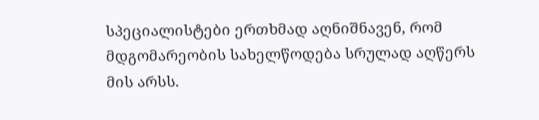სპეციალისტები ერთხმად აღნიშნავენ, რომ მდგომარეობის სახელწოდება სრულად აღწერს მის არსს.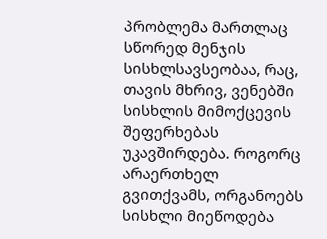პრობლემა მართლაც სწორედ მენჯის სისხლსავსეობაა, რაც, თავის მხრივ, ვენებში სისხლის მიმოქცევის შეფერხებას უკავშირდება. როგორც არაერთხელ გვითქვამს, ორგანოებს სისხლი მიეწოდება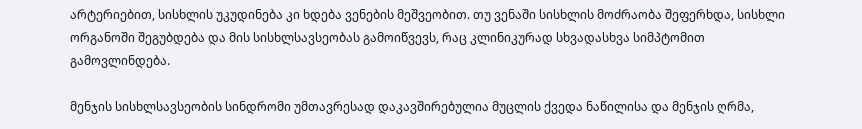არტერიებით, სისხლის უკუდინება კი ხდება ვენების მეშვეობით. თუ ვენაში სისხლის მოძრაობა შეფერხდა, სისხლი ორგანოში შეგუბდება და მის სისხლსავსეობას გამოიწვევს, რაც კლინიკურად სხვადასხვა სიმპტომით გამოვლინდება.

მენჯის სისხლსავსეობის სინდრომი უმთავრესად დაკავშირებულია მუცლის ქვედა ნაწილისა და მენჯის ღრმა,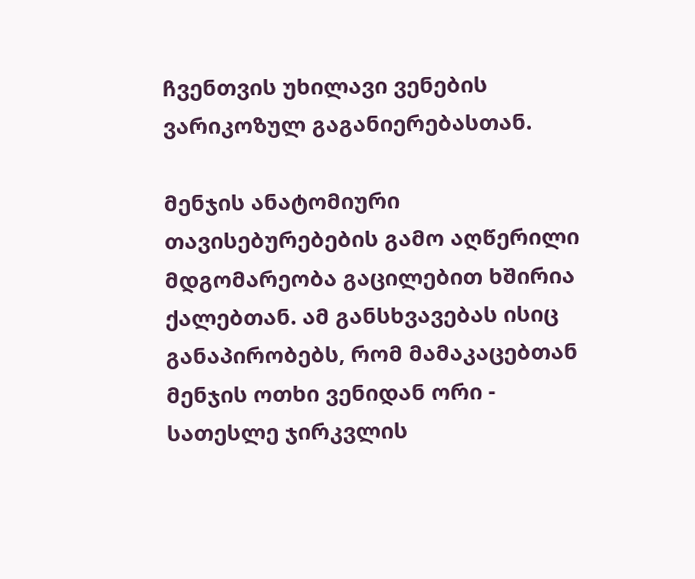ჩვენთვის უხილავი ვენების ვარიკოზულ გაგანიერებასთან.

მენჯის ანატომიური თავისებურებების გამო აღწერილი მდგომარეობა გაცილებით ხშირია ქალებთან. ამ განსხვავებას ისიც განაპირობებს, რომ მამაკაცებთან მენჯის ოთხი ვენიდან ორი - სათესლე ჯირკვლის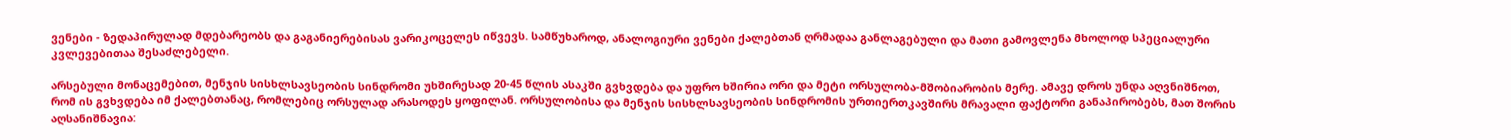ვენები - ზედაპირულად მდებარეობს და გაგანიერებისას ვარიკოცელეს იწვევს. სამწუხაროდ, ანალოგიური ვენები ქალებთან ღრმადაა განლაგებული და მათი გამოვლენა მხოლოდ სპეციალური კვლევებითაა შესაძლებელი.

არსებული მონაცემებით, მენჯის სისხლსავსეობის სინდრომი უხშირესად 20-45 წლის ასაკში გვხვდება და უფრო ხშირია ორი და მეტი ორსულობა-მშობიარობის მერე. ამავე დროს უნდა აღვნიშნოთ, რომ ის გვხვდება იმ ქალებთანაც, რომლებიც ორსულად არასოდეს ყოფილან. ორსულობისა და მენჯის სისხლსავსეობის სინდრომის ურთიერთკავშირს მრავალი ფაქტორი განაპირობებს, მათ შორის აღსანიშნავია: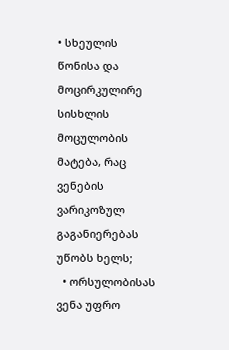• სხეულის წონისა და მოცირკულირე სისხლის მოცულობის მატება, რაც ვენების ვარიკოზულ გაგანიერებას უწობს ხელს;
  • ორსულობისას ვენა უფრო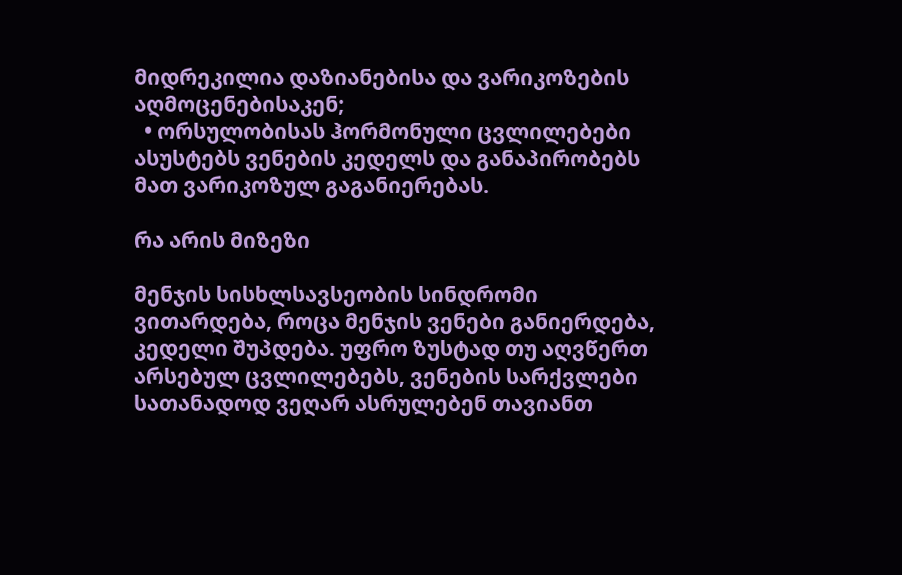მიდრეკილია დაზიანებისა და ვარიკოზების აღმოცენებისაკენ;
  • ორსულობისას ჰორმონული ცვლილებები ასუსტებს ვენების კედელს და განაპირობებს მათ ვარიკოზულ გაგანიერებას.

რა არის მიზეზი

მენჯის სისხლსავსეობის სინდრომი ვითარდება, როცა მენჯის ვენები განიერდება, კედელი შუპდება. უფრო ზუსტად თუ აღვწერთ არსებულ ცვლილებებს, ვენების სარქვლები სათანადოდ ვეღარ ასრულებენ თავიანთ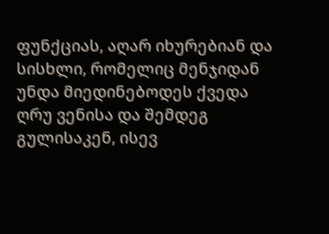ფუნქციას, აღარ იხურებიან და სისხლი, რომელიც მენჯიდან უნდა მიედინებოდეს ქვედა ღრუ ვენისა და შემდეგ გულისაკენ, ისევ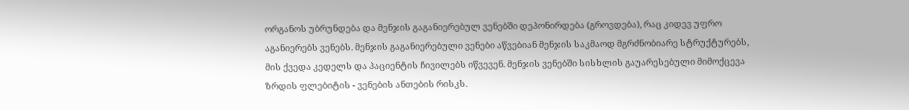ორგანოს უბრუნდება და მენჯის გაგანიერებულ ვენებში დეპონირდება (გროვდება), რაც კიდევ უფრო აგანიერებს ვენებს. მენჯის გაგანიერებული ვენები აწვებიან მენჯის საკმაოდ მგრძნობიარე სტრუქტურებს, მის ქვედა კედელს და პაციენტის ჩივილებს იწვევენ. მენჯის ვენებში სისხლის გაუარესებული მიმოქცევა ზრდის ფლებიტის - ვენების ანთების რისკს.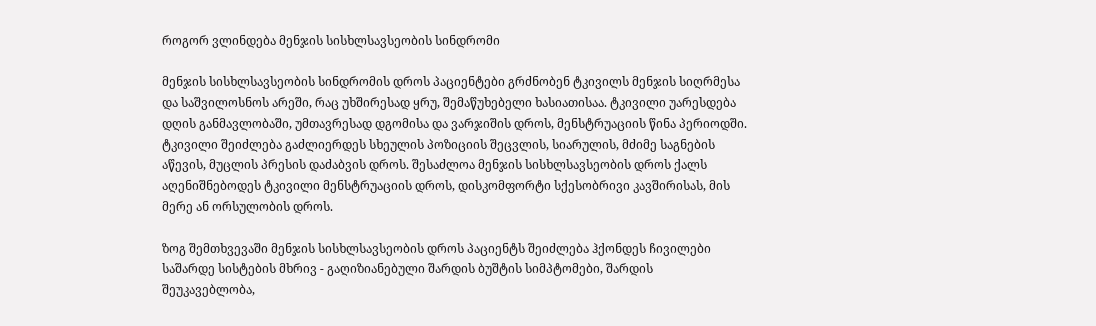როგორ ვლინდება მენჯის სისხლსავსეობის სინდრომი

მენჯის სისხლსავსეობის სინდრომის დროს პაციენტები გრძნობენ ტკივილს მენჯის სიღრმესა და საშვილოსნოს არეში, რაც უხშირესად ყრუ, შემაწუხებელი ხასიათისაა. ტკივილი უარესდება დღის განმავლობაში, უმთავრესად დგომისა და ვარჯიშის დროს, მენსტრუაციის წინა პერიოდში. ტკივილი შეიძლება გაძლიერდეს სხეულის პოზიციის შეცვლის, სიარულის, მძიმე საგნების აწევის, მუცლის პრესის დაძაბვის დროს. შესაძლოა მენჯის სისხლსავსეობის დროს ქალს აღენიშნებოდეს ტკივილი მენსტრუაციის დროს, დისკომფორტი სქესობრივი კავშირისას, მის მერე ან ორსულობის დროს.

ზოგ შემთხვევაში მენჯის სისხლსავსეობის დროს პაციენტს შეიძლება ჰქონდეს ჩივილები საშარდე სისტების მხრივ - გაღიზიანებული შარდის ბუშტის სიმპტომები, შარდის შეუკავებლობა,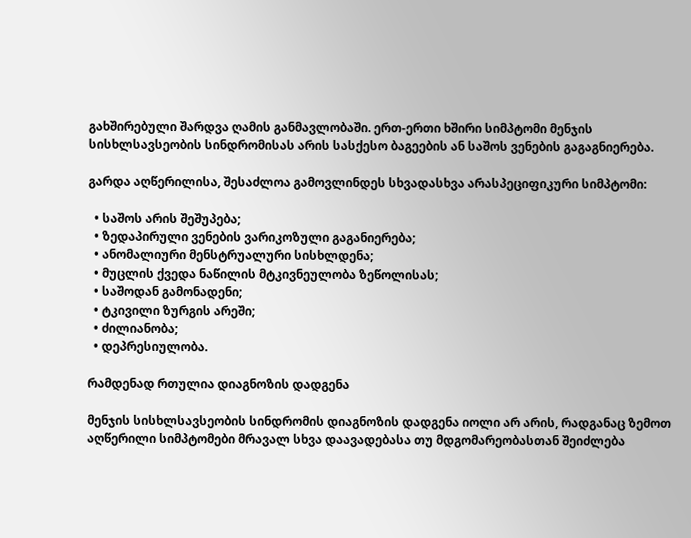გახშირებული შარდვა ღამის განმავლობაში. ერთ-ერთი ხშირი სიმპტომი მენჯის სისხლსავსეობის სინდრომისას არის სასქესო ბაგეების ან საშოს ვენების გაგაგნიერება.

გარდა აღწერილისა, შესაძლოა გამოვლინდეს სხვადასხვა არასპეციფიკური სიმპტომი:

  • საშოს არის შეშუპება;
  • ზედაპირული ვენების ვარიკოზული გაგანიერება;
  • ანომალიური მენსტრუალური სისხლდენა;
  • მუცლის ქვედა ნაწილის მტკივნეულობა ზეწოლისას;
  • საშოდან გამონადენი;
  • ტკივილი ზურგის არეში;
  • ძილიანობა;
  • დეპრესიულობა.

რამდენად რთულია დიაგნოზის დადგენა

მენჯის სისხლსავსეობის სინდრომის დიაგნოზის დადგენა იოლი არ არის, რადგანაც ზემოთ აღწერილი სიმპტომები მრავალ სხვა დაავადებასა თუ მდგომარეობასთან შეიძლება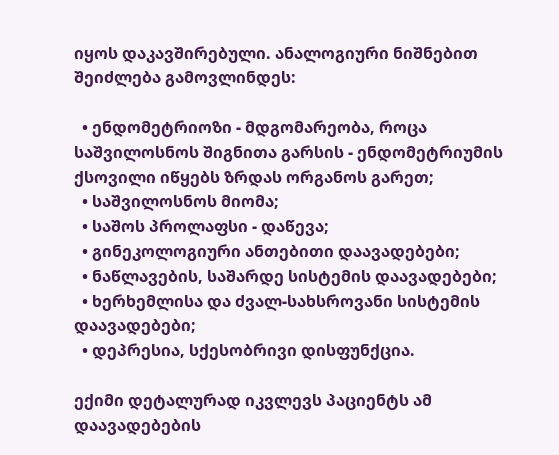იყოს დაკავშირებული. ანალოგიური ნიშნებით შეიძლება გამოვლინდეს:

  • ენდომეტრიოზი - მდგომარეობა, როცა საშვილოსნოს შიგნითა გარსის - ენდომეტრიუმის ქსოვილი იწყებს ზრდას ორგანოს გარეთ;
  • საშვილოსნოს მიომა;
  • საშოს პროლაფსი - დაწევა;
  • გინეკოლოგიური ანთებითი დაავადებები;
  • ნაწლავების, საშარდე სისტემის დაავადებები;
  • ხერხემლისა და ძვალ-სახსროვანი სისტემის დაავადებები;
  • დეპრესია, სქესობრივი დისფუნქცია.

ექიმი დეტალურად იკვლევს პაციენტს ამ დაავადებების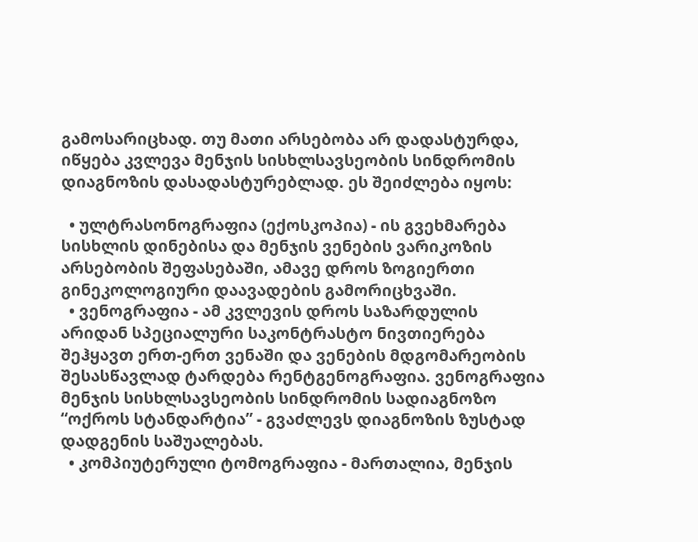გამოსარიცხად. თუ მათი არსებობა არ დადასტურდა, იწყება კვლევა მენჯის სისხლსავსეობის სინდრომის დიაგნოზის დასადასტურებლად. ეს შეიძლება იყოს:

  • ულტრასონოგრაფია (ექოსკოპია) - ის გვეხმარება სისხლის დინებისა და მენჯის ვენების ვარიკოზის არსებობის შეფასებაში, ამავე დროს ზოგიერთი გინეკოლოგიური დაავადების გამორიცხვაში.
  • ვენოგრაფია - ამ კვლევის დროს საზარდულის არიდან სპეციალური საკონტრასტო ნივთიერება შეჰყავთ ერთ-ერთ ვენაში და ვენების მდგომარეობის შესასწავლად ტარდება რენტგენოგრაფია. ვენოგრაფია მენჯის სისხლსავსეობის სინდრომის სადიაგნოზო “ოქროს სტანდარტია” - გვაძლევს დიაგნოზის ზუსტად დადგენის საშუალებას.
  • კომპიუტერული ტომოგრაფია - მართალია, მენჯის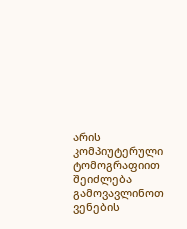არის კომპიუტერული ტომოგრაფიით შეიძლება გამოვავლინოთ ვენების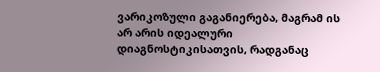ვარიკოზული გაგანიერება, მაგრამ ის არ არის იდეალური დიაგნოსტიკისათვის, რადგანაც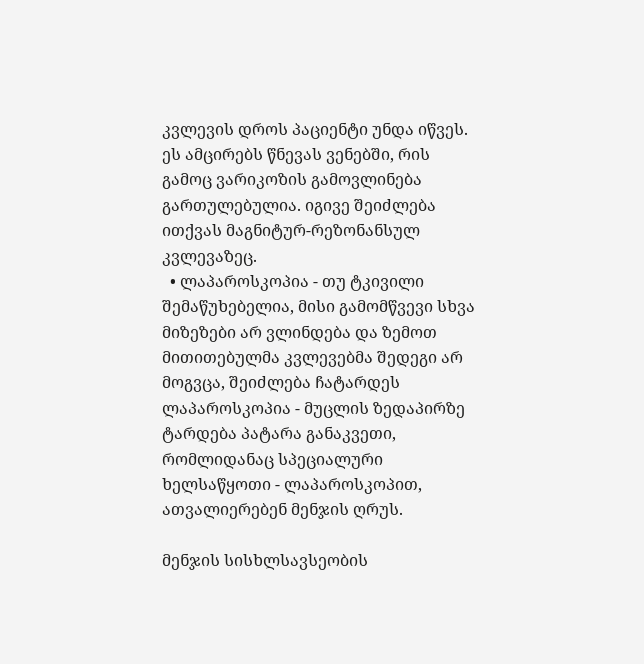კვლევის დროს პაციენტი უნდა იწვეს. ეს ამცირებს წნევას ვენებში, რის გამოც ვარიკოზის გამოვლინება გართულებულია. იგივე შეიძლება ითქვას მაგნიტურ-რეზონანსულ კვლევაზეც.
  • ლაპაროსკოპია - თუ ტკივილი შემაწუხებელია, მისი გამომწვევი სხვა მიზეზები არ ვლინდება და ზემოთ მითითებულმა კვლევებმა შედეგი არ მოგვცა, შეიძლება ჩატარდეს ლაპაროსკოპია - მუცლის ზედაპირზე ტარდება პატარა განაკვეთი, რომლიდანაც სპეციალური ხელსაწყოთი - ლაპაროსკოპით, ათვალიერებენ მენჯის ღრუს.

მენჯის სისხლსავსეობის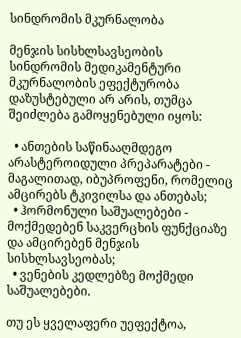სინდრომის მკურნალობა

მენჯის სისხლსავსეობის სინდრომის მედიკამენტური მკურნალობის ეფექტურობა დაზუსტებული არ არის, თუმცა შეიძლება გამოყენებული იყოს:

  • ანთების საწინააღმდეგო არასტეროიდული პრეპარატები - მაგალითად, იბუპროფენი, რომელიც ამცირებს ტკივილსა და ანთებას;
  • ჰორმონული საშუალებები - მოქმედებენ საკვერცხის ფუნქციაზე და ამცირებენ მენჯის სისხლსავსეობას;
  • ვენების კედლებზე მოქმედი საშუალებები.

თუ ეს ყველაფერი უეფექტოა,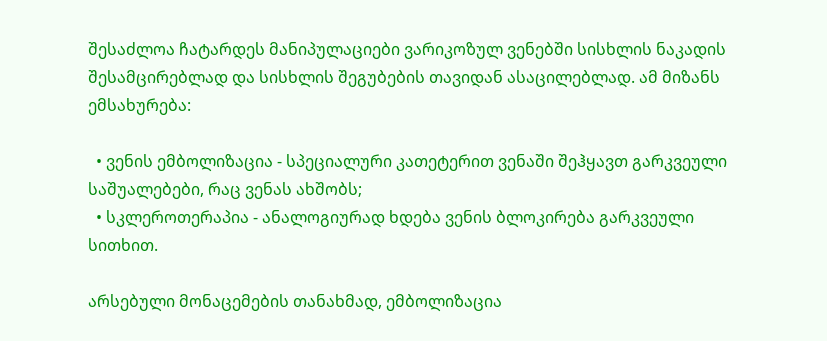შესაძლოა ჩატარდეს მანიპულაციები ვარიკოზულ ვენებში სისხლის ნაკადის შესამცირებლად და სისხლის შეგუბების თავიდან ასაცილებლად. ამ მიზანს ემსახურება:

  • ვენის ემბოლიზაცია - სპეციალური კათეტერით ვენაში შეჰყავთ გარკვეული საშუალებები, რაც ვენას ახშობს;
  • სკლეროთერაპია - ანალოგიურად ხდება ვენის ბლოკირება გარკვეული სითხით.

არსებული მონაცემების თანახმად, ემბოლიზაცია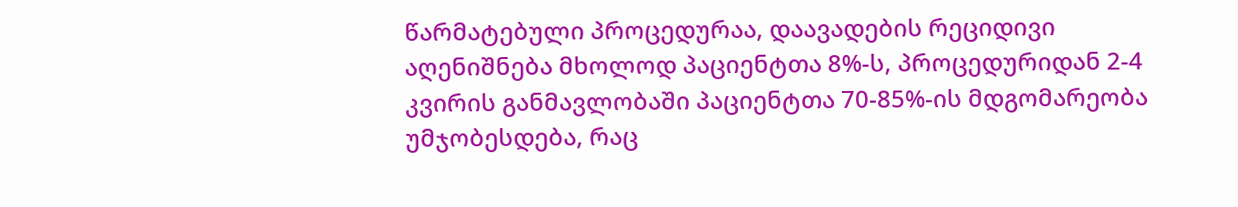წარმატებული პროცედურაა, დაავადების რეციდივი აღენიშნება მხოლოდ პაციენტთა 8%-ს, პროცედურიდან 2-4 კვირის განმავლობაში პაციენტთა 70-85%-ის მდგომარეობა უმჯობესდება, რაც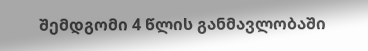შემდგომი 4 წლის განმავლობაში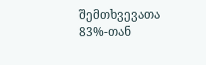შემთხვევათა 83%-თან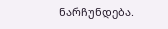ნარჩუნდება.